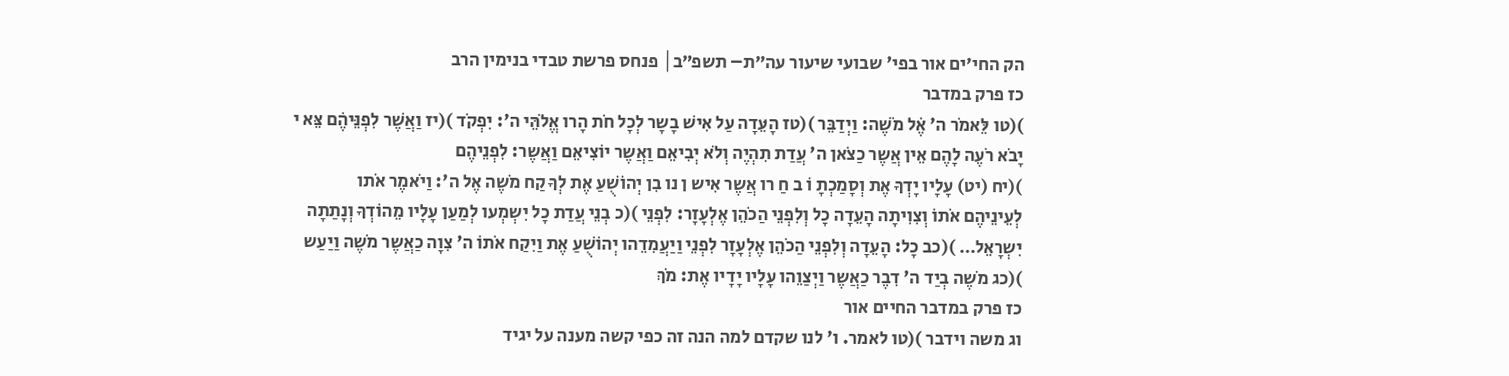הק החי׳ים אור בפי' שבועי שיעור עה״ת– תשפ״ב│ פנחס פרשת טבדי בנימין הרב
כז פרק במדבר
)(טו לֵּאמֹר ה' אֶׁל מֹשֶׁה: וַיְדַבֵּר )(טז הָעֵּדָה עַל אִישׁ בָשָר לְכָל חֹת הָרו אֱלֹהֵּי ה': יִפְקֹד )(יז וַאֲשֶׁר לִפְנֵּיהֶׁם צֵּא י
יָבֹא רֹעֶה לָהֶם אֵין אֲשֶר כַצֹאן ה' עֲדַת תִהְיֶה וְלֹא יְבִיאֵם וַאֲשֶר יוֹצִיאֵם וַאֲשֶר: לִפְנֵיהֶם
)(יח (יט) עָלָיו יָדְךָ אֶת וְסָמַכְתָ וֹ ב חַ רו אֲשֶר אִיש ן נו בִן יְהוֹשֻׁעַ אֶת לְךָ קַח מֹשֶה אֶל ה': וַיֹאמֶר אֹתו
לְעֵינֵיהֶם אֹתוֹ וְצִוִיתָה הָעֵדָה כָל וְלִפְנֵי הַכֹהֵן אֶלְעָזָר: לִפְנֵי )(כ בְנֵי עֲדַת כָל יִשְמְעו לְמַעַן עָלָיו מֵהוֹדְךָ וְנָתַתָה
יִשְרָאֵל… )(כב כָל: הָעֵדָה וְלִפְנֵי הַכֹהֵן אֶלְעָזָר לִפְנֵי וַיַעֲמִדֵהו יְהוֹשֻׁעַ אֶת וַיִקַח אֹתוֹ ה' צִוָה כַאֲשֶר מֹשֶה וַיַעַש
)(כג מֹשֶה בְיַד ה' דִבֶר כַאֲשֶר וַיְצַוֵהו עָלָיו יָדָיו אֶת: מֹךְ
כז פרק במדבר החיים אור
וג משה וידבר )(טו לאמר. ו' לנו שקדם למה הנה זה כפי קשה מענה על יגיד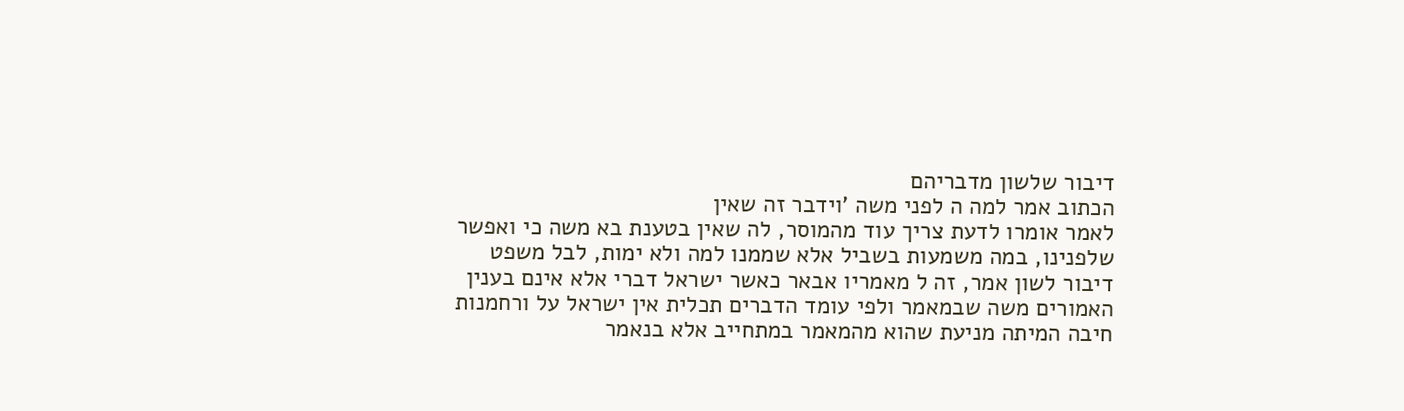דיבור שלשון מדבריהם
הכתוב אמר למה ה לפני משה 'וידבר זה שאין
לאמר אומרו לדעת צריך עוד מהמוסר, לה שאין בטענת בא משה כי ואפשר שלפנינו, במה משמעות בשביל אלא שממנו למה ולא ימות, לבל משפט
דיבור לשון אמר, זה ל מאמריו אבאר כאשר ישראל דברי אלא אינם בענין האמורים משה שבמאמר ולפי עומד הדברים תכלית אין ישראל על ורחמנות חיבה המיתה מניעת שהוא מהמאמר במתחייב אלא בנאמר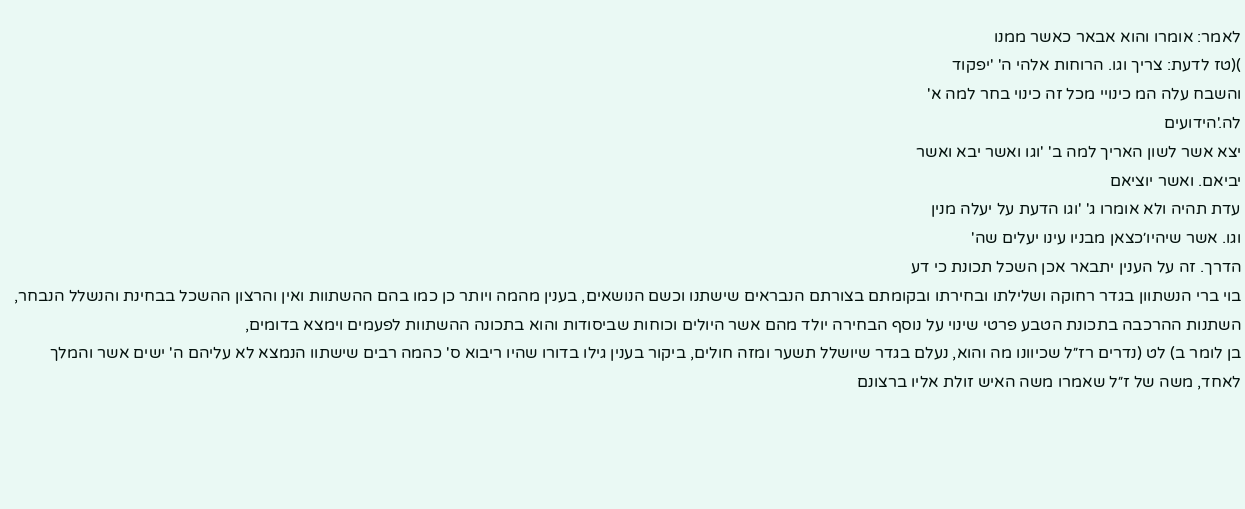לאמר: אומרו והוא אבאר כאשר ממנו
)(טז לדעת: צריך וגו. הרוחות אלהי ה' 'יפקוד
והשבח עלה המ כינויי מכל זה כינוי בחר למה א'
לה.'הידועים
יצא אשר לשון האריך למה ב' 'וגו ואשר יבא ואשר
יביאם. ואשר יוציאם
עדת תהיה ולא אומרו ג' 'וגו הדעת על יעלה מנין
וגו. אשר שיהיו׳כצאן מבניו עינו יעלים שה'
הדרך. זה על הענין יתבאר אכן השכל תכונת כי דע
בוי ברי הנשתוון בגדר רחוקה ושלילתו ובחירתו ובקומתם בצורתם הנבראים שישתנו וכשם הנושאים, בענין מהמה ויותר כן כמו בהם ההשתוות ואין והרצון ההשכל בבחינת והנשלל הנבחר, השתנות ההרכבה בתכונת הטבע פרטי שינוי על נוסף הבחירה יולד מהם אשר היולים וכוחות שביסודות והוא בתכונה ההשתוות לפעמים וימצא בדומים,
בן לומר ב) לט (נדרים רז״ל שכיוונו מה והוא, נעלם בגדר שיושלל תשער ומזה חולים, ביקור בענין גילו בדורו שהיו ריבוא ס' כהמה רבים שישתוו הנמצא לא עליהם ה' ישים אשר והמלך לאחד, משה של ז״ל שאמרו משה האיש זולת אליו ברצונם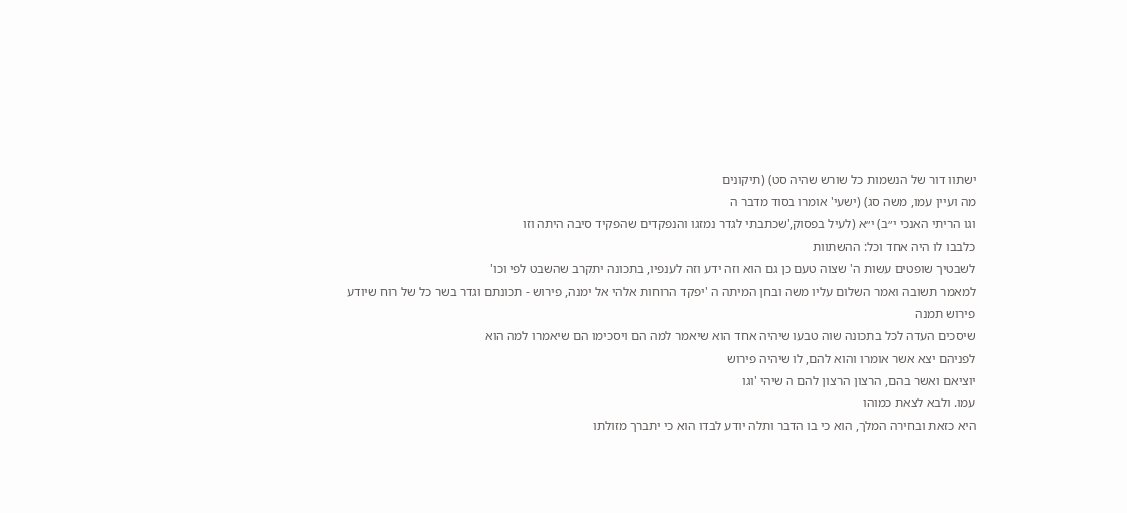ישתוו דור של הנשמות כל שורש שהיה סט) (תיקונים
מה ועיין עמו, משה סג) (ישעי' אומרו בסוד מדבר ה
וגו הריתי האנכי י״ב) י״א (לעיל בפסוק,'שכתבתי לגדר נמזגו והנפקדים שהפקיד סיבה היתה וזו
כלבבו לו היה אחד וכל: ההשתוות
לשבטיך שופטים עשות ה' שצוה טעם כן גם הוא וזה ידע וזה לענפיו, בתכונה יתקרב שהשבט לפי וכו'
למאמר תשובה ואמר השלום עליו משה ובחן המיתה ה 'יפקד הרוחות אלהי אל ימנה, פירוש - תכונתם וגדר בשר כל של רוח שיודע פירוש תמנה
שיסכים העדה לכל בתכונה שוה טבעו שיהיה אחד הוא שיאמר למה הם ויסכימו הם שיאמרו למה הוא
לפניהם יצא אשר אומרו והוא להם, לו שיהיה פירוש
יוציאם ואשר בהם, הרצון הרצון להם ה שיהי 'וגו
עמו. ולבא לצאת כמוהו
היא כזאת ובחירה המלך, הוא כי בו הדבר ותלה יודע לבדו הוא כי יתברך מזולתו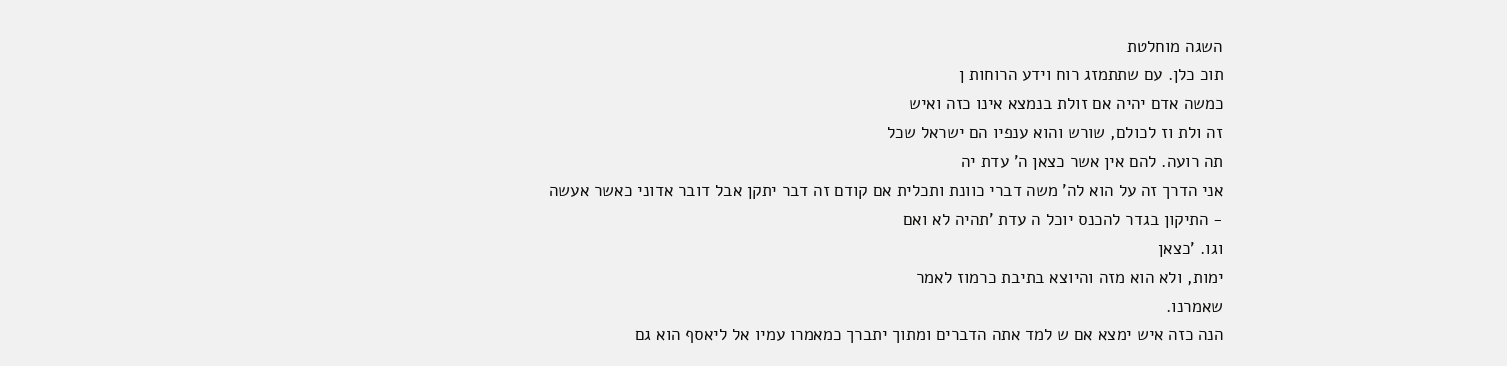השגה מוחלטת
תוכ כלן. עם שתתמזג רוח וידע הרוחות ן
כמשה אדם יהיה אם זולת בנמצא אינו כזה ואיש
זה ולת וז לכולם, שורש והוא ענפיו הם ישראל שכל
תה רועה. להם אין אשר כצאן ה' עדת יה
אני הדרך זה על הוא לה' משה דברי כוונת ותכלית אם קודם זה דבר יתקן אבל דובר אדוני כאשר אעשה
- התיקון בגדר להכנס יוכל ה עדת 'תהיה לא ואם
וגו. 'כצאן
ימות, ולא הוא מזה והיוצא בתיבת כרמוז לאמר
שאמרנו.
הנה כזה איש ימצא אם ש למד אתה הדברים ומתוך יתברך כמאמרו עמיו אל ליאסף הוא גם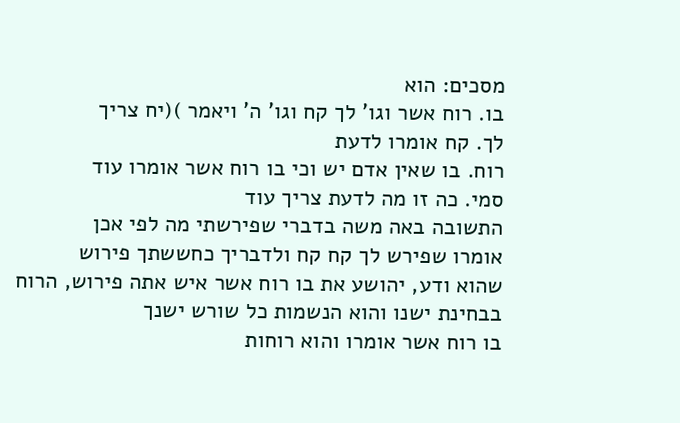מסכים: הוא
בו. רוח אשר וגו' לך קח וגו' ה' ויאמר )(יח צריך
לך. קח אומרו לדעת
רוח. בו שאין אדם יש וכי בו רוח אשר אומרו עוד
סמי. כה זו מה לדעת צריך עוד
התשובה באה משה בדברי שפירשתי מה לפי אכן
אומרו שפירש לך קח קח ולדבריך כחששתך פירוש
שהוא ודע, יהושע את בו רוח אשר איש אתה פירוש, הרוח בבחינת ישנו והוא הנשמות כל שורש ישנך
בו רוח אשר אומרו והוא רוחות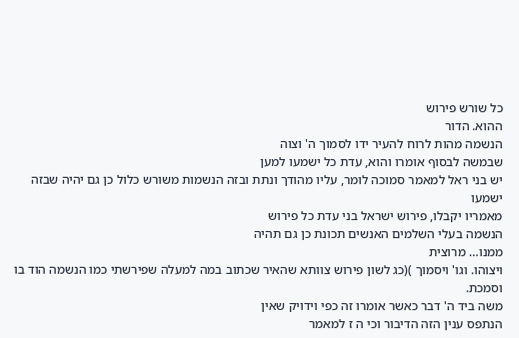כל שורש פירוש
ההוא. הדור
הנשמה מהות לרוח להעיר ידו לסמוך ה' וצוה
שבמשה לבסוף אומרו והוא, עדת כל ישמעו למען
יש בני ראל למאמר סמוכה לומר, עליו מהודך ונתת ובזה הנשמות משורש כלול כן גם יהיה שבזה ישמעו
מאמריו יקבלו, פירוש ישראל בני עדת כל פירוש
הנשמה בעלי השלמים האנשים תכונת כן גם תהיה
ממנו… מרוצית
ויצוהו. וגו' ויסמוך )(כג לשון פירוש צוותא שהאיר שכתוב במה למעלה שפירשתי כמו הנשמה הוד בו
וסמכת.
משה ביד ה' דבר כאשר אומרו זה כפי וידויק שאין
הנתפס ענין הזה הדיבור וכי ה ז למאמר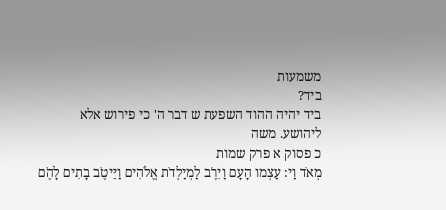משמעות
ביד?
ביד יהיה ההוד השפעת ש דבר ה' כי פירוש אלא
ליהושע. משה
כ פסוק א פרק שמות
מְאֹד וַי: עַצְמו הָעָם וַיִרֶׁב לַמְיַלְדֹת אֱלֹהִים וַיֵּיטֶׁב בָתִים לָהֶׁם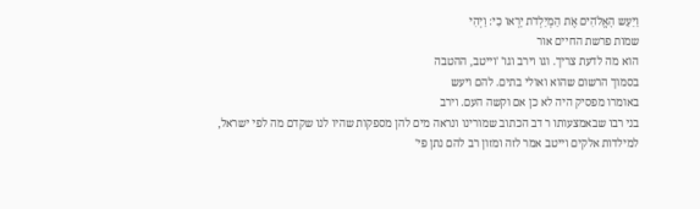וַיַעַש הָאֱלֹהִים אֶׁת הַמְיַלְדֹת יָרְאו כִי: וַיְהִי
שמות פרשת החיים אור
הוא מה לדעת צריך. וגו וירב וגו' 'וייטב, ההטבה
בסמוך הרשום שהוא ואולי בתים. להם ויעש
באומרו מפסיק היה לא כן אם וקשה העם. וירב
בני רבו שבאמצעותו ר דב הכתוב שמורינו ונראה מים להן מספקות שהיו לנו שקדם מה לפי ישראל,
למילדות אלקים וייטב אמר לזה ומזון רב להם נתן פי'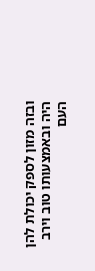ובזה מזון לספק יכולת להן היה ובאמצעותו טוב וירב
העם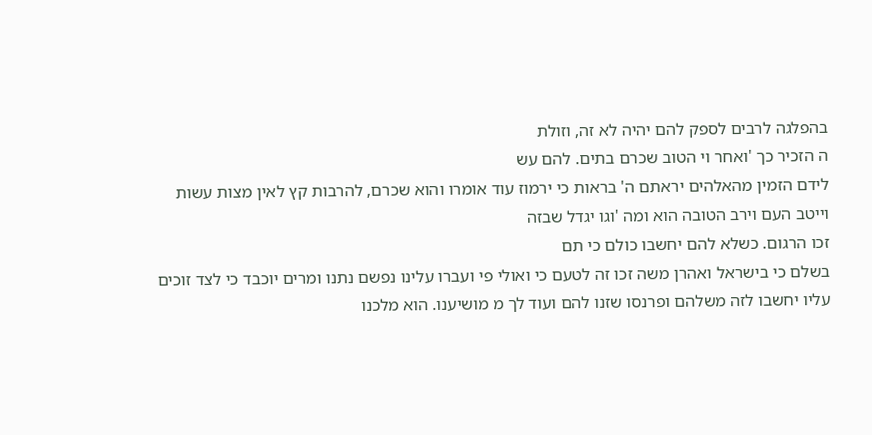בהפלגה לרבים לספק להם יהיה לא זה, וזולת
ה הזכיר כך 'ואחר וי הטוב שכרם בתים. להם עש
לידם הזמין מהאלהים יראתם ה' בראות כי ירמוז עוד אומרו והוא שכרם, להרבות קץ לאין מצות עשות
וייטב העם וירב הטובה הוא ומה 'וגו יגדל שבזה
זכו הרגום. כשלא להם יחשבו כולם כי תם
בשלם כי בישראל ואהרן משה זכו זה לטעם כי ואולי פי ועברו עלינו נפשם נתנו ומרים יוכבד כי לצד זוכים
עליו יחשבו לזה משלהם ופרנסו שזנו להם ועוד לך מ מושיענו. הוא מלכנו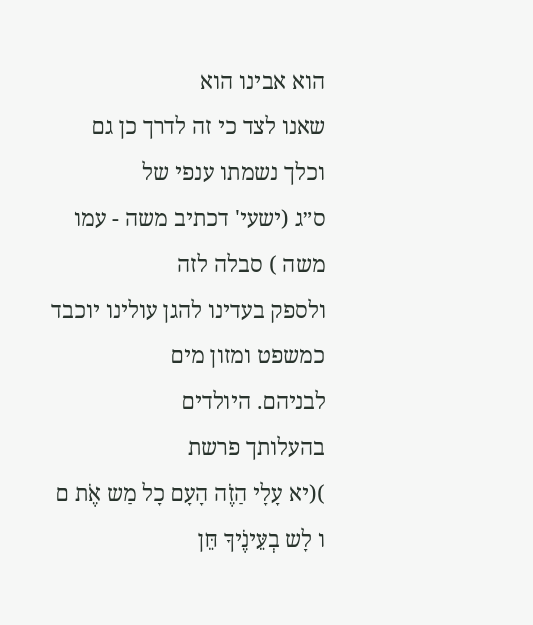הוא אבינו הוא
שאנו לצד כי זה לדרך כן גם וכלך נשמתו ענפי של
ס״ג (ישעי' דכתיב משה - עמו משה ) סבלה לזה
ולספק בעדינו להגן עולינו יוכבד כמשפט ומזון מים
לבניהם. היולדים
בהעלותך פרשת
)(יא עָלָי הַזֶׁה הָעָם כָל מַש אֶׁת ם ו לָש בְעֵּינֶׁיךָ חֵּן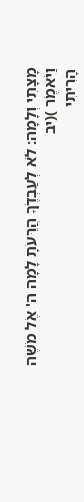מָצָתִי וְלָמָה: לֹא לְעַבְדֶׁךָ הֲרֵּעֹתָ לָמָה ה' אֶׁל מֹשֶׁה וַיֹאמֶׁר )(יב
הָרִיתִי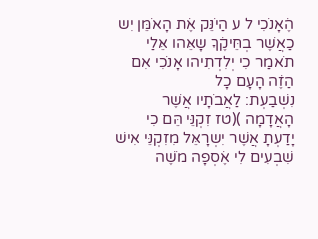הֶׁאָנֹכִי ל ע הַיֹנֵּק אֶׁת הָאֹמֵּן יִש כַאֲשֶׁר בְחֵּיקֶׁךָ שָאֵּהו אֵּלַי תֹאמַר כִי יְלִדְתִיהו אָנֹכִי אִם הַזֶׁה הָעָם כָל
נִשְׁבַעְת: לַאֲבֹתָיו אֲשֶׁר הָאֲדָמָה )(טז זִקְנֵּי הֵּם כִי יָדַעְתָ אֲשֶׁר יִשְרָאֵּל מִזִקְנֵּי אִישׁ שִׁבְעִים לִי אֶׁסְפָה מֹשֶׁה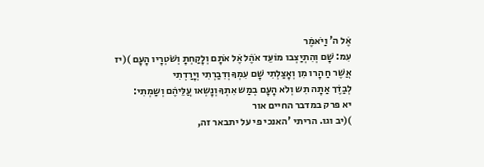אֶׁל ה' וַיֹאמֶׁר
עִמ: שָׁם וְהִתְיַצְבו מוֹעֵּד אֹהֶׁל אֶׁל אֹתָם וְלָקַחְתָ וְשֹׁטְרָיו הָעָם )(יז אֲשֶׁר חַ הָרו מִן וְאָצַלְתִי שָׁם עִמְךָ וְדִבַרְתִי וְיָרַדְתִי
לְבַדֶׁך אַתָה תִש וְלֹא הָעָם בְמַש אִתְךָ וְנָשְאו עֲלֵּיהֶׁם וְשַמְתִי:
יא פרק במדבר החיים אור
)(יב וגו. הריתי 'האנכי פי על יתבאר זה,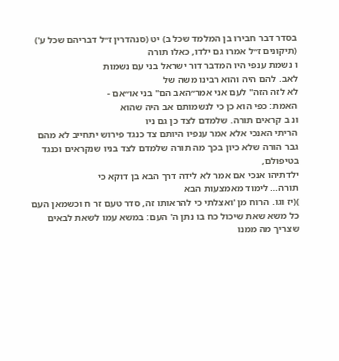בסדר דבר חבירו בן המלמד שכל ב) יט (סנהדרין ז״ל דבריהם שכל ע') (תיקונים ז״ל אמרו גם ילדו, כאלו תורה
ו נשמת ענפי היו המדבר דור ישראל בני עם נשמות
לאב. להם היה והוא רבינו משה של
לא לזה הזה" לעם אני אמר״האב הם" בני או״אם -
האמת: כפי הוא כן כי לנשמותם אב היה שהוא
ונ ב קראים תורה. שלמדם לצד כן גם ניו
הריתי האנכי אלא אמר ענפיו היותם צד כנגד פירוש יתחייב לא מהם גבר הורה שלא כיון בכך מה תורה שלמדם לצד בניו שנקראים וכנגד בטיפולם,
ילדתיהו אנכי אם אמר לא לידה דרך הבא בן דוקא כי
תורה… לימוד מאמצעות הבא
)(יז וגו. הרוח מן 'ואצלתי כי להראותו זה, סדר טעם זר ח וכשמאן העם כל משא שאת שיכול כח בו נתן ה' העם: במשא עמו לשאת לבאים שצריך מה ממנו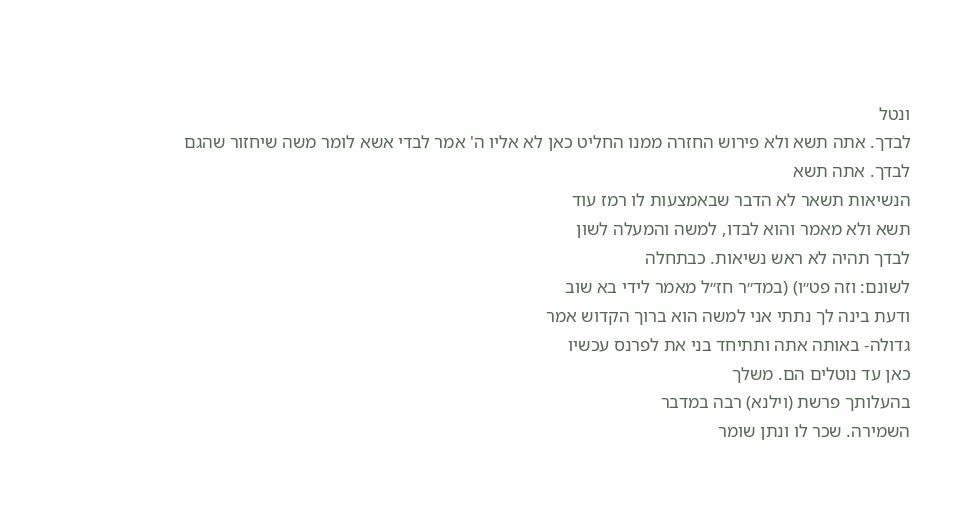ונטל
לבדך. אתה תשא ולא פירוש החזרה ממנו החליט כאן לא אליו ה' אמר לבדי אשא לומר משה שיחזור שהגם
לבדך. אתה תשא
הנשיאות תשאר לא הדבר שבאמצעות לו רמז עוד
תשא ולא מאמר והוא לבדו, למשה והמעלה לשון
לבדך תהיה לא ראש נשיאות. כבתחלה
לשונם: וזה פט״ו) (במד״ר חז״ל מאמר לידי בא שוב
ודעת בינה לך נתתי אני למשה הוא ברוך הקדוש אמר
גדולה- באותה אתה ותתיחד בני את לפרנס עכשיו
כאן עד נוטלים הם. משלך
בהעלותך פרשת (וילנא) רבה במדבר
השמירה. שכר לו ונתן שומר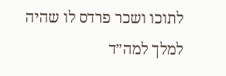לתוכו ושכר פרדס לו שהיה למלך למה״ד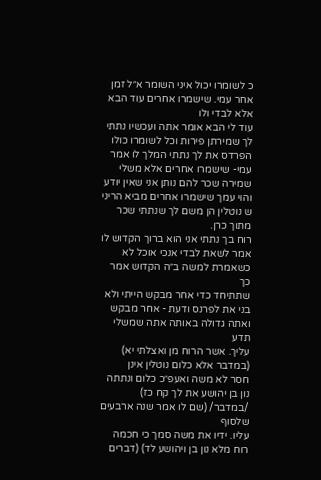כ לשומרו יכול איני השומר א״ל זמן אחר עמי. שישמרו אחרים עוד הבא אלא לבדי ולו
עוד לי הבא אומר אתה ועכשיו נתתי לך שמירתן פירות וכל לשומרו כולו הפרדס את לך נתתי המלך לו אמר
עמי- שישמרו אחרים אלא משלי שמירה שכר להם נותן אני שאין יודע והוי עמך שישמרו אחרים מביא הריני
ש נוטלין הן משם לך שנתתי שכר מתוך כרן.
רוח בך נתתי אני הוא ברוך הקדוש לו אמר לשאת לבדי אנכי אוכל לא כשאמרת למשה ב״ה הקדוש אמר כך
שתתיחד כדי אחר מבקש הייתי ולא בני את לפרנס ודעת - אחר מבקש ואתה גדולה באותה אתה שמשלי תדע
עליך. אשר הרוח מן ואצלתי יא) (במדבר אלא כלום נוטלין אינן
חסר לא משה ואעפ״כ כלום ונתתה נון בן יהושע את לך קח כז) /במדבר/ (שם לו אמר שנה ארבעים שלסוף
עליו. ידיו את משה סמך כי חכמה רוח מלא נון בן ויהושע לד) (דברים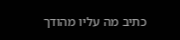כתיב מה עליו מהודך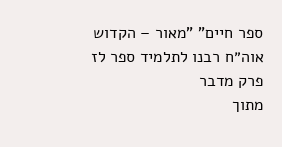ספר חיים" "מאור – הקדוש אוה״ח רבנו לתלמיד ספר לז פרק מדבר
מתוך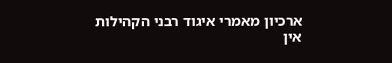ארכיון מאמרי איגוד רבני הקהילות
אין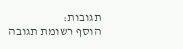תגובות:
הוסף רשומת תגובה